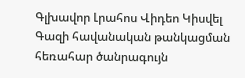Գլխավոր Լրահոս Վիդեո Կիսվել
Գազի հավանական թանկացման հեռահար ծանրագույն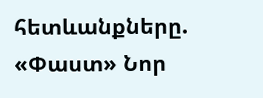հետևանքները. «Փաստ» Նոր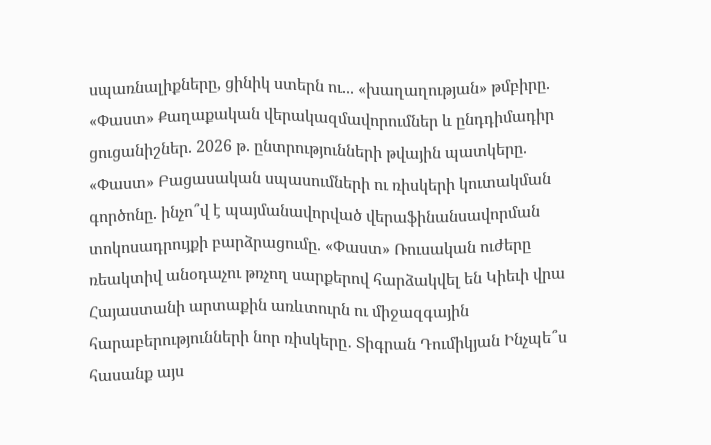սպառնալիքները, ցինիկ ստերն ու... «խաղաղության» թմբիրը. «Փաստ» Քաղաքական վերակազմավորումներ և ընդդիմադիր ցուցանիշներ. 2026 թ. ընտրությունների թվային պատկերը. «Փաստ» Բացասական սպասումների ու ռիսկերի կուտակման գործոնը. ինչո՞վ է պայմանավորված վերաֆինանսավորման տոկոսադրույքի բարձրացումը. «Փաստ» Ռուսական ուժերը ռեակտիվ անօդաչու թռչող սարքերով հարձակվել են Կիեւի վրա Հայաստանի արտաքին առևտուրն ու միջազգային հարաբերությունների նոր ռիսկերը․ Տիգրան Դումիկյան Ինչպե՞ս հասանք այս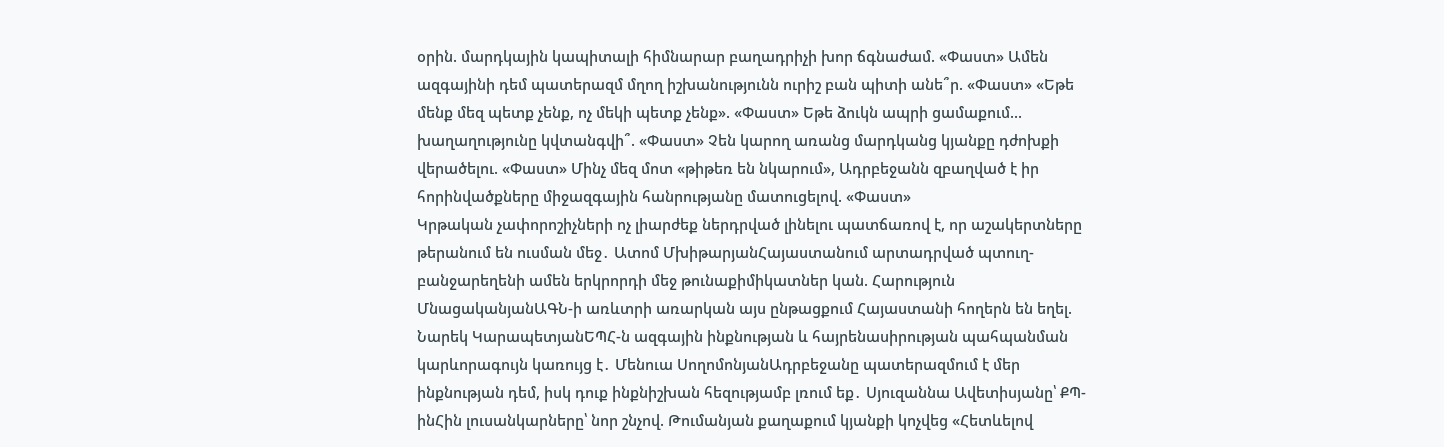օրին. մարդկային կապիտալի հիմնարար բաղադրիչի խոր ճգնաժամ. «Փաստ» Ամեն ազգայինի դեմ պատերազմ մղող իշխանությունն ուրիշ բան պիտի անե՞ր. «Փաստ» «Եթե մենք մեզ պետք չենք, ոչ մեկի պետք չենք». «Փաստ» Եթե ձուկն ապրի ցամաքում... խաղաղությունը կվտանգվի՞. «Փաստ» Չեն կարող առանց մարդկանց կյանքը դժոխքի վերածելու. «Փաստ» Մինչ մեզ մոտ «թիթեռ են նկարում», Ադրբեջանն զբաղված է իր հորինվածքները միջազգային հանրությանը մատուցելով. «Փաստ»
Կրթական չափորոշիչների ոչ լիարժեք ներդրված լինելու պատճառով է, որ աշակերտները թերանում են ուսման մեջ․ Ատոմ ՄխիթարյանՀայաստանում արտադրված պտուղ-բանջարեղենի ամեն երկրորդի մեջ թունաքիմիկատներ կան. Հարություն ՄնացականյանԱԳՆ-ի առևտրի առարկան այս ընթացքում Հայաստանի հողերն են եղել. Նարեկ ԿարապետյանԵՊՀ-ն ազգային ինքնության և հայրենասիրության պահպանման կարևորագույն կառույց է․ Մենուա ՍողոմոնյանԱդրբեջանը պատերազմում է մեր ինքնության դեմ, իսկ դուք ինքնիշխան հեզությամբ լռում եք․ Սյուզաննա Ավետիսյանը՝ ՔՊ-ինՀին լուսանկարները՝ նոր շնչով. Թումանյան քաղաքում կյանքի կոչվեց «Հետևելով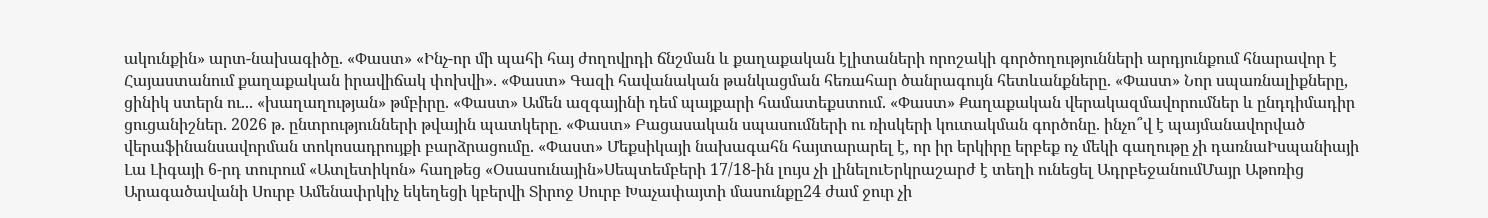ակունքին» արտ-նախագիծը. «Փաստ» «Ինչ-որ մի պահի հայ ժողովրդի ճնշման և քաղաքական էլիտաների որոշակի գործողությունների արդյունքում հնարավոր է Հայաստանում քաղաքական իրավիճակ փոխվի». «Փաստ» Գազի հավանական թանկացման հեռահար ծանրագույն հետևանքները. «Փաստ» Նոր սպառնալիքները, ցինիկ ստերն ու... «խաղաղության» թմբիրը. «Փաստ» Ամեն ազգայինի դեմ պայքարի համատեքստում. «Փաստ» Քաղաքական վերակազմավորումներ և ընդդիմադիր ցուցանիշներ. 2026 թ. ընտրությունների թվային պատկերը. «Փաստ» Բացասական սպասումների ու ռիսկերի կուտակման գործոնը. ինչո՞վ է պայմանավորված վերաֆինանսավորման տոկոսադրույքի բարձրացումը. «Փաստ» Մեքսիկայի նախագահն հայտարարել է, որ իր երկիրը երբեք ոչ մեկի գաղութը չի դառնաԻսպանիայի Լա Լիգայի 6-րդ տուրում «Ատլետիկոն» հաղթեց «Օսասունային»Սեպտեմբերի 17/18-ին լույս չի լինելուԵրկրաշարժ է տեղի ունեցել ԱդրբեջանումՄայր Աթոռից Արագածավանի Սուրբ Ամենափրկիչ եկեղեցի կբերվի Տիրոջ Սուրբ Խաչափայտի մասունքը24 ժամ ջուր չի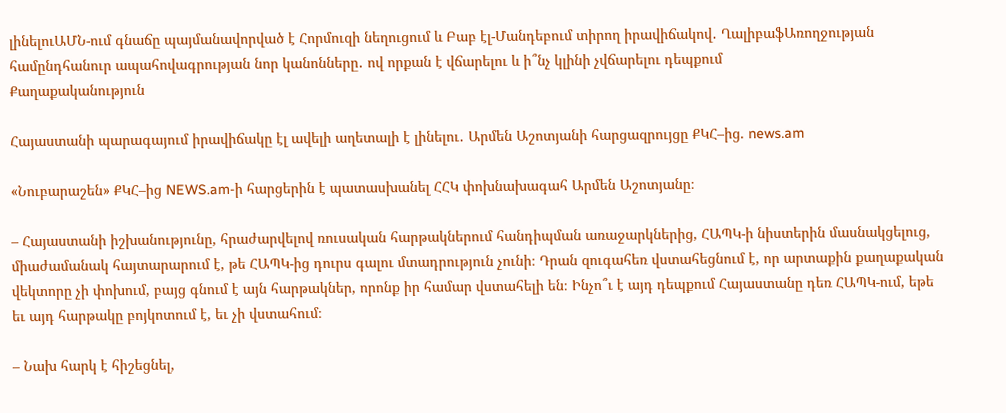լինելուԱՄՆ-ում գնաճը պայմանավորված է Հորմուզի նեղուցում և Բաբ էլ-Մանդեբում տիրող իրավիճակով․ ՂալիբաֆԱռողջության համընդհանուր ապահովագրության նոր կանոնները․ ով որքան է վճարելու և ի՞նչ կլինի չվճարելու դեպքում
Քաղաքականություն

Հայաստանի պարագայում իրավիճակը էլ ավելի աղետալի է լինելու․ Արմեն Աշոտյանի հարցազրույցը ՔԿՀ–ից. news.am

«Նուբարաշեն» ՔԿՀ–ից NEWS.am-ի հարցերին է պատասխանել ՀՀԿ փոխնախագահ Արմեն Աշոտյանը։

– Հայաստանի իշխանությունը, հրաժարվելով ռուսական հարթակներում հանդիպման առաջարկներից, ՀԱՊԿ-ի նիստերին մասնակցելուց, միաժամանակ հայտարարում է, թե ՀԱՊԿ-ից դուրս գալու մտադրություն չունի։ Դրան զուգահեռ վստահեցնում է, որ արտաքին քաղաքական վեկտորը չի փոխում, բայց գնում է այն հարթակներ, որոնք իր համար վստահելի են։ Ինչո՞ւ է այդ դեպքում Հայաստանը դեռ ՀԱՊԿ-ում, եթե եւ այդ հարթակը բոյկոտում է, եւ չի վստահում։

– Նախ հարկ է հիշեցնել,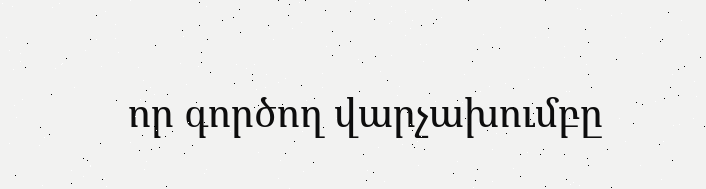որ գործող վարչախումբը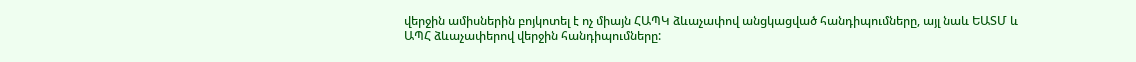վերջին ամիսներին բոյկոտել է ոչ միայն ՀԱՊԿ ձևաչափով անցկացված հանդիպումները, այլ նաև ԵԱՏՄ և ԱՊՀ ձևաչափերով վերջին հանդիպումները: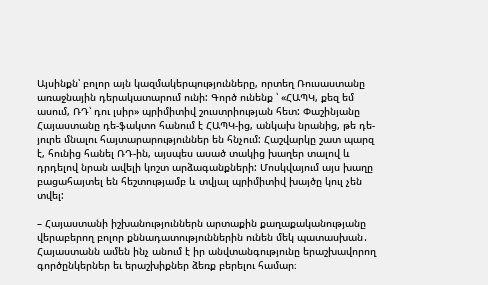Այսինքն՝ բոլոր այն կազմակերպությունները, որտեղ Ռուսաստանը առաջնային դերակատարում ունի: Գործ ունենք ՝ «ՀԱՊԿ, քեզ եմ ասում, ՌԴ՝ դու լսիր» պրիմիտիվ շուստրիության հետ: Փաշինյանը Հայաստանը դե-ֆակտո հանում է ՀԱՊԿ-ից, անկախ նրանից, թե դե-յուրե մնալու հայտարարություններ են հնչում: Հաշվարկը շատ պարզ է, հունից հանել ՌԴ-ին, այսպես ասած տակից խաղեր տալով և դրդելով նրան ավելի կոշտ արձագանքների: Մոսկվայում այս խաղը բացահայտել են հեշտությամբ և տվյալ պրիմիտիվ խայծը կուլ չեն տվել:

– Հայաստանի իշխանություններն արտաքին քաղաքականությանը վերաբերող բոլոր քննադատություններին ունեն մեկ պատասխան․ Հայաստանն ամեն ինչ անում է իր անվտանգությունը երաշխավորող գործընկերներ եւ երաշխիքներ ձեռք բերելու համար։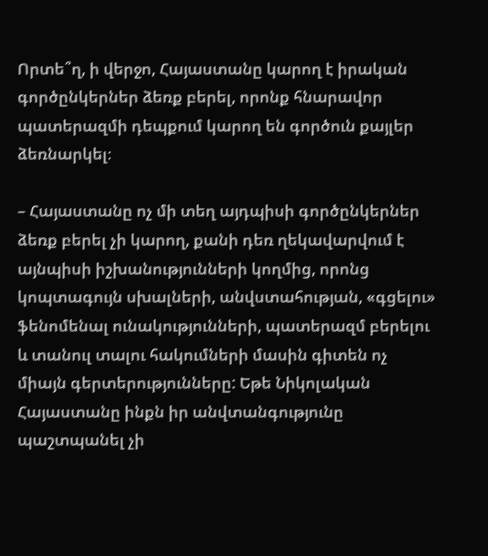Որտե՞ղ, ի վերջո, Հայաստանը կարող է իրական գործընկերներ ձեռք բերել, որոնք հնարավոր պատերազմի դեպքում կարող են գործուն քայլեր ձեռնարկել։

– Հայաստանը ոչ մի տեղ այդպիսի գործընկերներ ձեռք բերել չի կարող, քանի դեռ ղեկավարվում է այնպիսի իշխանությունների կողմից, որոնց կոպտագույն սխալների, անվստահության, «գցելու» ֆենոմենալ ունակությունների, պատերազմ բերելու և տանուլ տալու հակումների մասին գիտեն ոչ միայն գերտերությունները: Եթե Նիկոլական Հայաստանը ինքն իր անվտանգությունը պաշտպանել չի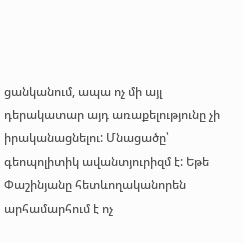ցանկանում, ապա ոչ մի այլ դերակատար այդ առաքելությունը չի իրականացնելու: Մնացածը՝ գեոպոլիտիկ ավանտյուրիզմ է: Եթե Փաշինյանը հետևողականորեն արհամարհում է ոչ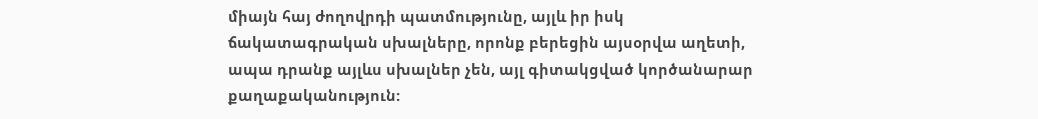միայն հայ ժողովրդի պատմությունը, այլև իր իսկ ճակատագրական սխալները, որոնք բերեցին այսօրվա աղետի, ապա դրանք այլևս սխալներ չեն, այլ գիտակցված կործանարար քաղաքականություն: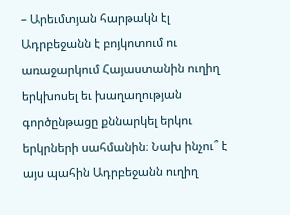– Արեւմտյան հարթակն էլ Ադրբեջանն է բոյկոտում ու առաջարկում Հայաստանին ուղիղ երկխոսել եւ խաղաղության գործընթացը քննարկել երկու երկրների սահմանին։ Նախ ինչու՞ է այս պահին Ադրբեջանն ուղիղ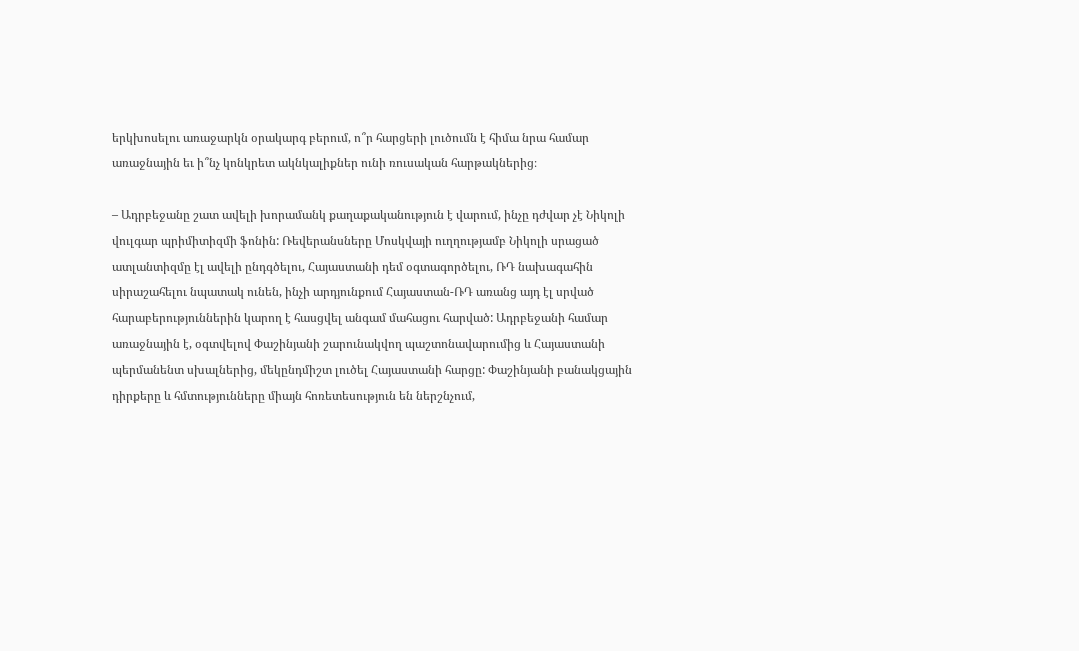երկխոսելու առաջարկն օրակարգ բերում, ո՞ր հարցերի լուծումն է հիմա նրա համար առաջնային եւ ի՞նչ կոնկրետ ակնկալիքներ ունի ռուսական հարթակներից։

– Ադրբեջանը շատ ավելի խորամանկ քաղաքականություն է վարում, ինչը դժվար չէ Նիկոլի վուլգար պրիմիտիզմի ֆոնին: Ռեվերանսները Մոսկվայի ուղղությամբ Նիկոլի սրացած ատլանտիզմը էլ ավելի ընդգծելու, Հայաստանի դեմ օգտագործելու, ՌԴ նախագահին սիրաշահելու նպատակ ունեն, ինչի արդյունքում Հայաստան-ՌԴ առանց այդ էլ սրված հարաբերություններին կարող է հասցվել անգամ մահացու հարված: Ադրբեջանի համար առաջնային է, օգտվելով Փաշինյանի շարունակվող պաշտոնավարումից և Հայաստանի պերմանենտ սխալներից, մեկընդմիշտ լուծել Հայաստանի հարցը: Փաշինյանի բանակցային դիրքերը և հմտությունները միայն հոռետեսություն են ներշնչում,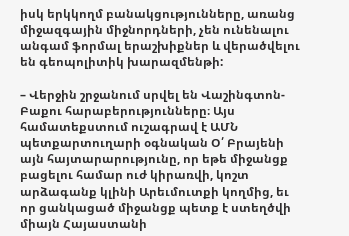իսկ երկկողմ բանակցությունները, առանց միջազգային միջնորդների, չեն ունենալու անգամ ֆորմալ երաշխիքներ և վերածվելու են գեոպոլիտիկ խարազմենթի:

– Վերջին շրջանում սրվել են Վաշինգտոն-Բաքու հարաբերությունները։ Այս համատեքստում ուշագրավ է ԱՄՆ պետքարտուղարի օգնական Օ՛ Բրայենի այն հայտարարությունը, որ եթե միջանցք բացելու համար ուժ կիրառվի, կոշտ արձագանք կլինի Արեւմուտքի կողմից, եւ որ ցանկացած միջանցք պետք է ստեղծվի միայն Հայաստանի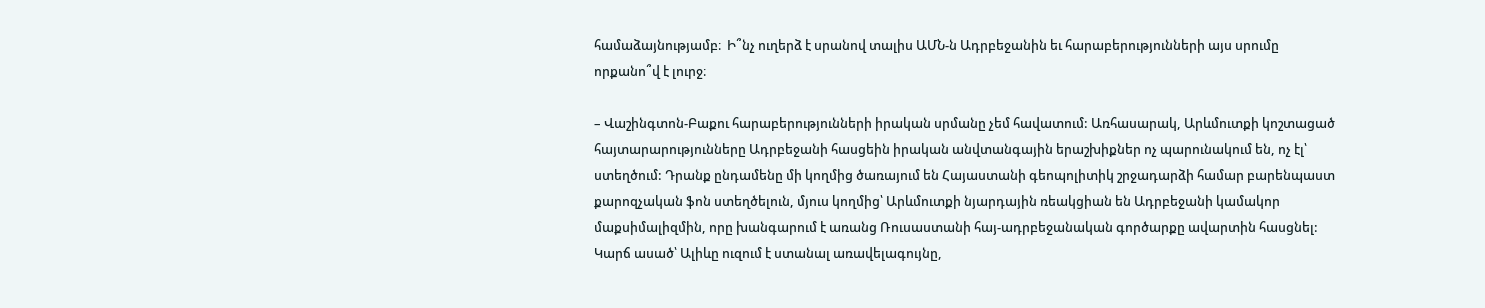համաձայնությամբ։  Ի՞նչ ուղերձ է սրանով տալիս ԱՄՆ-ն Ադրբեջանին եւ հարաբերությունների այս սրումը որքանո՞վ է լուրջ։

– Վաշինգտոն-Բաքու հարաբերությունների իրական սրմանը չեմ հավատում: Առհասարակ, Արևմուտքի կոշտացած հայտարարությունները Ադրբեջանի հասցեին իրական անվտանգային երաշխիքներ ոչ պարունակում են, ոչ էլ՝ ստեղծում: Դրանք ընդամենը մի կողմից ծառայում են Հայաստանի գեոպոլիտիկ շրջադարձի համար բարենպաստ քարոզչական ֆոն ստեղծելուն, մյուս կողմից՝ Արևմուտքի նյարդային ռեակցիան են Ադրբեջանի կամակոր մաքսիմալիզմին, որը խանգարում է առանց Ռուսաստանի հայ-ադրբեջանական գործարքը ավարտին հասցնել: Կարճ ասած՝ Ալիևը ուզում է ստանալ առավելագույնը,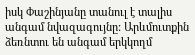իսկ Փաշինյանը տանուլ է տալիս անգամ նվազագույնը: Արևմուտքին ձեռնտու են անգամ երկկողմ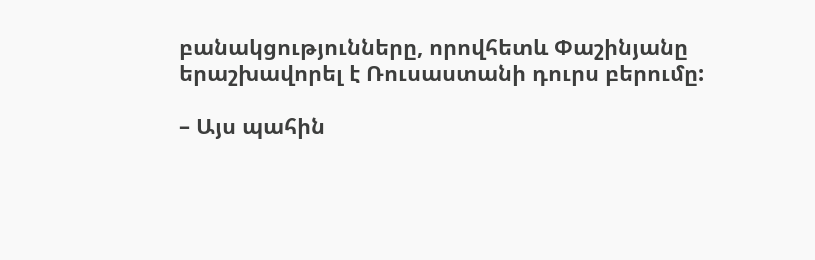բանակցությունները, որովհետև Փաշինյանը երաշխավորել է Ռուսաստանի դուրս բերումը:

– Այս պահին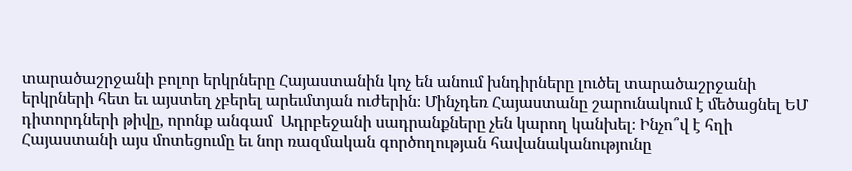տարածաշրջանի բոլոր երկրները Հայաստանին կոչ են անում խնդիրները լուծել տարածաշրջանի երկրների հետ եւ այստեղ չբերել արեւմտյան ուժերին։ Մինչդեռ Հայաստանը շարունակում է մեծացնել ԵՄ դիտորդների թիվը, որոնք անգամ  Ադրբեջանի սադրանքները չեն կարող կանխել։ Ինչո՞վ է հղի Հայաստանի այս մոտեցումը եւ նոր ռազմական գործողության հավանականությունը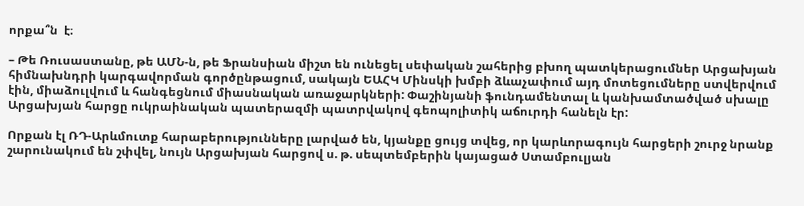որքա՞ն  է։

– Թե Ռուսաստանը, թե ԱՄՆ-ն, թե Ֆրանսիան միշտ են ունեցել սեփական շահերից բխող պատկերացումներ Արցախյան հիմնախնդրի կարգավորման գործընթացում, սակայն ԵԱՀԿ Մինսկի խմբի ձևաչափում այդ մոտեցումները ստվերվում էին, միաձուլվում և հանգեցնում միասնական առաջարկների: Փաշինյանի ֆունդամենտալ և կանխամտածված սխալը Արցախյան հարցը ուկրաինական պատերազմի պատրվակով գեոպոլիտիկ աճուրդի հանելն էր:

Որքան էլ ՌԴ-Արևմուտք հարաբերությունները լարված են, կյանքը ցույց տվեց, որ կարևորագույն հարցերի շուրջ նրանք շարունակում են շփվել, նույն Արցախյան հարցով ս. թ. սեպտեմբերին կայացած Ստամբուլյան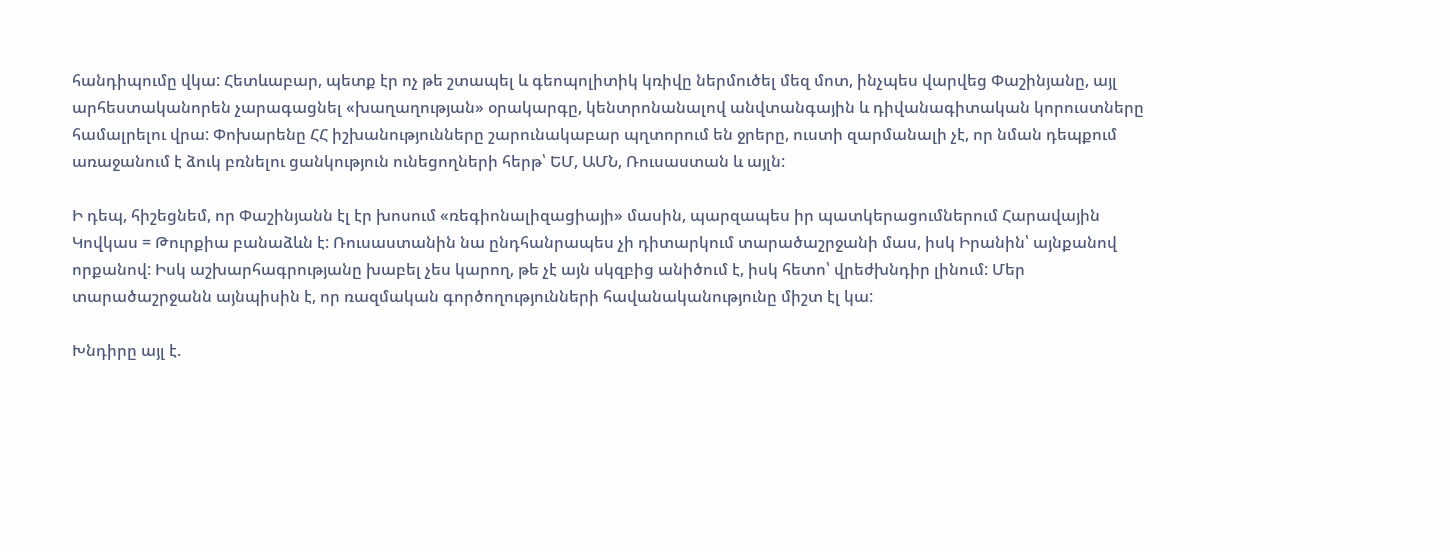հանդիպումը վկա: Հետևաբար, պետք էր ոչ թե շտապել և գեոպոլիտիկ կռիվը ներմուծել մեզ մոտ, ինչպես վարվեց Փաշինյանը, այլ արհեստականորեն չարագացնել «խաղաղության» օրակարգը, կենտրոնանալով անվտանգային և դիվանագիտական կորուստները համալրելու վրա: Փոխարենը ՀՀ իշխանությունները շարունակաբար պղտորում են ջրերը, ուստի զարմանալի չէ, որ նման դեպքում առաջանում է ձուկ բռնելու ցանկություն ունեցողների հերթ՝ ԵՄ, ԱՄՆ, Ռուսաստան և այլն:

Ի դեպ, հիշեցնեմ, որ Փաշինյանն էլ էր խոսում «ռեգիոնալիզացիայի» մասին, պարզապես իր պատկերացումներում Հարավային Կովկաս = Թուրքիա բանաձևն է: Ռուսաստանին նա ընդհանրապես չի դիտարկում տարածաշրջանի մաս, իսկ Իրանին՝ այնքանով որքանով: Իսկ աշխարհագրությանը խաբել չես կարող, թե չէ այն սկզբից անիծում է, իսկ հետո՝ վրեժխնդիր լինում: Մեր տարածաշրջանն այնպիսին է, որ ռազմական գործողությունների հավանականությունը միշտ էլ կա:

Խնդիրը այլ է.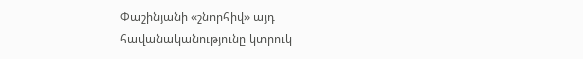Փաշինյանի «շնորհիվ» այդ հավանականությունը կտրուկ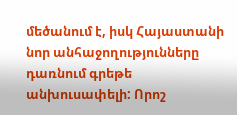մեծանում է, իսկ Հայաստանի նոր անհաջողությունները դառնում գրեթե անխուսափելի: Որոշ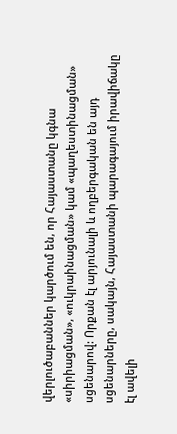վերլուծաբաններ կարծում են, որ Հայաստանը կգնա «սիրիացման», «ուկրաինացման» կամ «պաղեստինացման» սցենարով: Որքան էլ արյունալի և ողբերգական են այդ սցենարները, սակայն, Հայաստանի պարագայում իրավիճակը էլ ավելի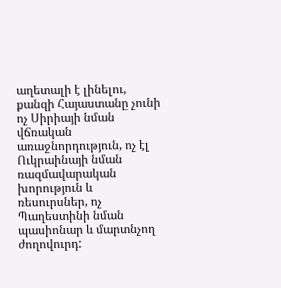աղետալի է լինելու, քանզի Հայաստանը չունի ոչ Սիրիայի նման վճռական առաջնորդություն, ոչ էլ Ուկրաինայի նման ռազմավարական խորություն և ռեսուրսներ, ոչ Պաղեստինի նման պասիոնար և մարտնչող ժողովուրդ: